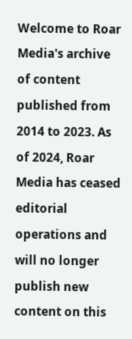Welcome to Roar Media's archive of content published from 2014 to 2023. As of 2024, Roar Media has ceased editorial operations and will no longer publish new content on this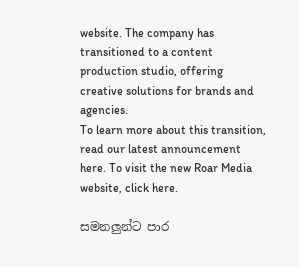website. The company has transitioned to a content production studio, offering creative solutions for brands and agencies.
To learn more about this transition, read our latest announcement here. To visit the new Roar Media website, click here.

සමනලුන්ට පාර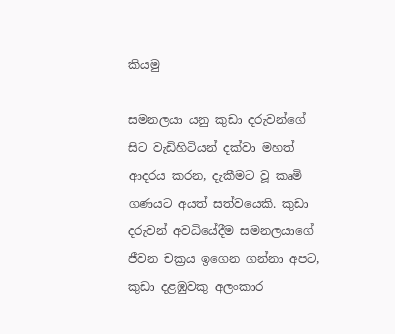කියමු

සමනලයා යනු කුඩා දරුවන්ගේ සිට වැඩිහිටියන් දක්වා මහත් ආදරය කරන, දැකීමට වූ කෘමි ගණයට අයත් සත්වයෙකි. කුඩා දරුවන් අවධියේදීම සමනලයාගේ ජීවන චක්‍රය ඉගෙන ගන්නා අපට, කුඩා දළඹුවකු අලංකාර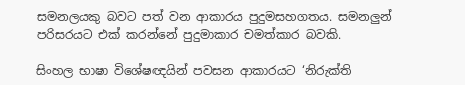සමනලයකු බවට පත් වන ආකාරය පුදුමසහගතය. සමනලුන් පරිසරයට එක් කරන්නේ පුදුමාකාර චමත්කාර බවකි.

සිංහල භාෂා විශේෂඥයින් පවසන ආකාරයට ‘නිරුක්ති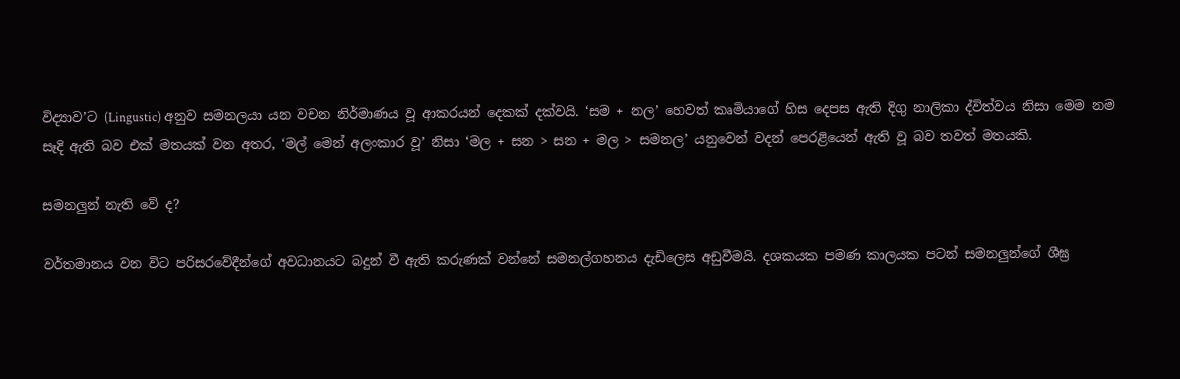විද්‍යාව’ට (Lingustic) අනුව සමනලයා යන වචන නිර්මාණය වූ ආකරයන් දෙකක් දක්වයි. ‘සම + නල’ හෙවත් කෘමියාගේ හිස දෙපස ඇති දිගු නාලිකා ද්විත්වය නිසා මෙම නම සෑදි ඇති බව එක් මතයක් වන අතර, ‘මල් මෙන් අලංකාර වූ’ නිසා ‘මල + සන > සන + මල > සමනල’ යනුවෙන් වදන් පෙරළියෙන් ඇති වූ බව තවත් මතයකි.

සමනලුන් නැති වේ ද?

වර්තමානය වන විට පරිසරවේදීන්ගේ අවධානයට බදුන් වී ඇති කරුණක් වන්නේ සමනල්ගහනය දැඩිලෙස අඩුවීමයි. දශකයක පමණ කාලයක පටන් සමනලුන්ගේ ශීඝ්‍ර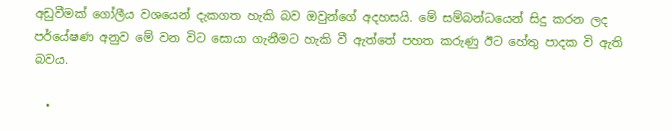අඩුවීමක් ගෝලීය වශයෙන් දැකගත හැකි බව ඔවුන්ගේ අදහසයි. මේ සම්බන්ධයෙන් සිදු කරන ලද පර්යේෂණ අනුව මේ වන විට සොයා ගැනීමට හැකි වී ඇත්තේ පහත කරුණු ඊට හේතු පාදක වි ඇති බවය.

  •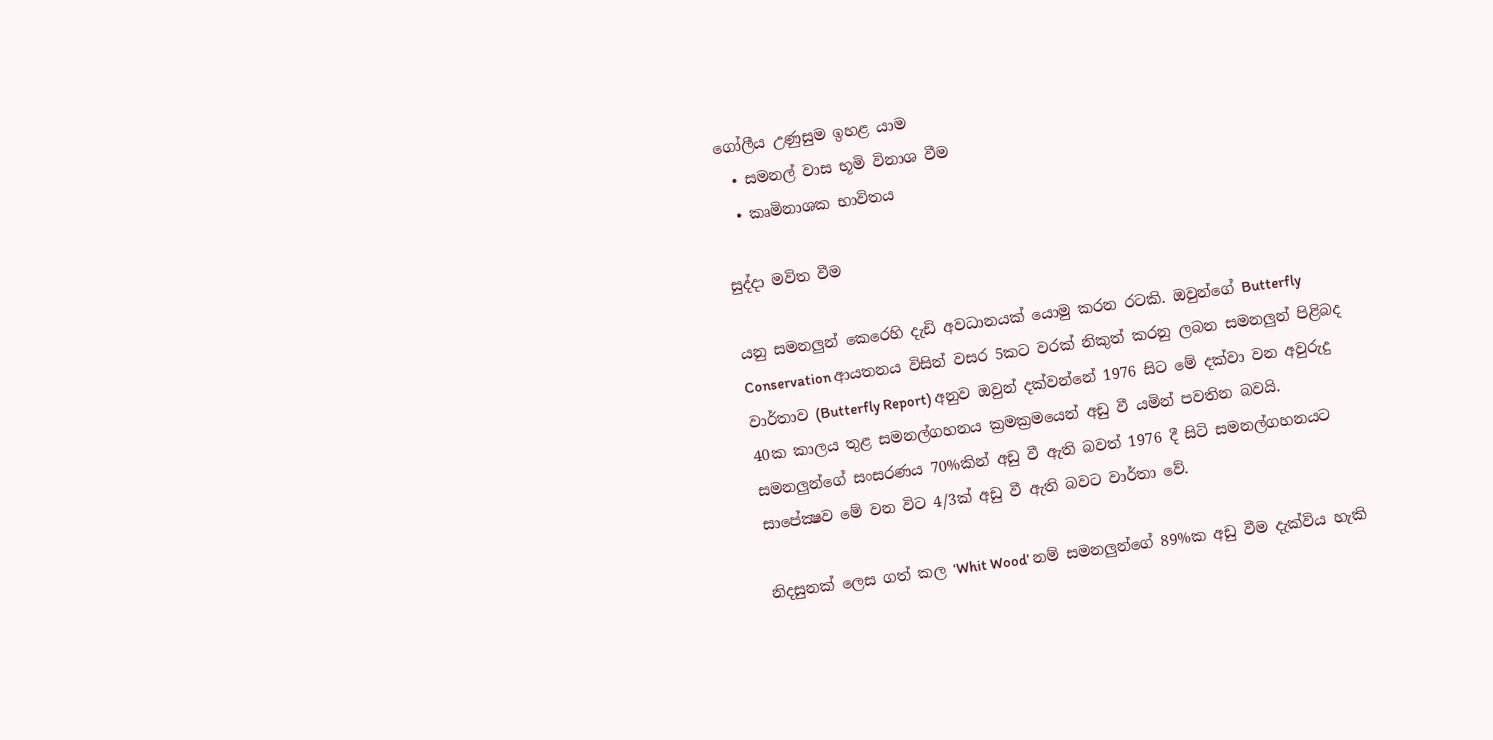ගෝලීය උණුසුම ඉහළ යාම
  • සමනල් වාස භූමි විනාශ වීම
  • කෘමිනාශක භාවිතය

සුද්දා මවිත වීම

යනු සමනලුන් කෙරෙහි දැඩි අවධානයක් යොමු කරන රටකි. ඔවුන්ගේ Butterfly Conservation ආයතනය විසින් වසර 5කට වරක් නිකුත් කරනු ලබන සමනලුන් පිළිබද වාර්තාව (Butterfly Report) අනුව ඔවුන් දක්වන්නේ 1976 සිට මේ දක්වා වන අවුරුදු 40ක කාලය තුළ සමනල්ගහනය ක්‍රමක්‍රමයෙන් අඩු වී යමින් පවතින බවයි. සමනලුන්ගේ සංසරණය 70%කින් අඩු වී ඇති බවත් 1976 දී සිටි සමනල්ගහනයට සාපේක්‍ෂව මේ වන විට 4/3ක් අඩු වී ඇති බවට වාර්තා වේ.

නිදසුනක් ලෙස ගත් කල ‘Whit Wood’ නම් සමනලුන්ගේ 89%ක අඩු වීම දැක්විය හැකි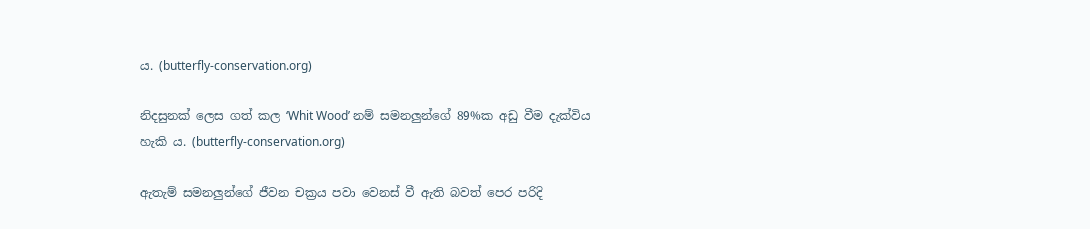ය. (butterfly-conservation.org)

නිදසුනක් ලෙස ගත් කල ‘Whit Wood’ නම් සමනලුන්ගේ 89%ක අඩු වීම දැක්විය හැකි ය. (butterfly-conservation.org)

ඇතැම් සමනලුන්ගේ ජීවන චක්‍රය පවා වෙනස් වී ඇති බවත් පෙර පරිදි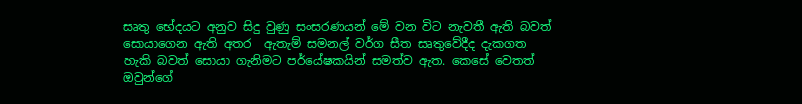සෘතු භේදයට අනුව සිදු වුණු සංසරණයන් මේ වන විට නැවතී ඇති බවත් සොයාගෙන ඇති අතර  ඇතැම් සමනල් වර්ග සීත සෘතුවේදීද දැකගත හැකි බවත් සොයා ගැනිමට පර්යේෂකයින් සමත්ව ඇත. කෙසේ වෙතත් ඔවුන්ගේ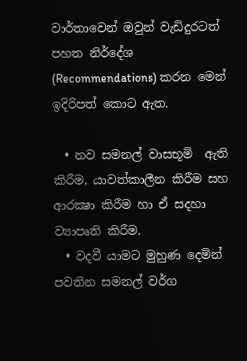වාර්තාවෙන් ඔවුන් වැඩිදුරටත් පහත නිර්දේශ (Recommendations) කරන මෙන් ඉදිරිපත් කොට ඇත.

  • නව සමනල් වාසභූමි  ඇති කිරීම, යාවත්කාලීන කිරීම සහ ආරක්‍ෂා කිරීම හා ඒ සදහා ව්‍යාපෘති කිරීම.
  • වදවී යාමට මුහුණ දෙමින් පවතින සමනල් වර්ග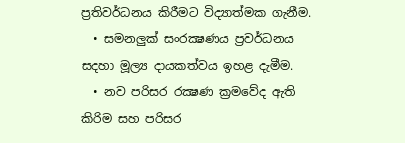ප්‍රතිවර්ධනය කිරීමට විද්‍යාත්මක ගැනීම.
  • සමනලුක් සංරක්‍ෂණය ප්‍රවර්ධනය සදහා මූල්‍ය දායකත්වය ඉහළ දැමීම.
  • නව පරිසර රක්‍ෂණ ක්‍රමවේද ඇති කිරිම සහ පරිසර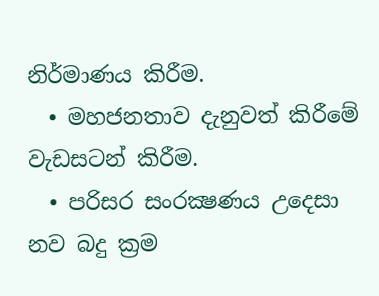නිර්මාණය කිරීම.
  • මහජනතාව දැනුවත් කිරීමේ වැඩසටන් කිරීම.
  • පරිසර සංරක්‍ෂණය උදෙසා නව බදු ක්‍රම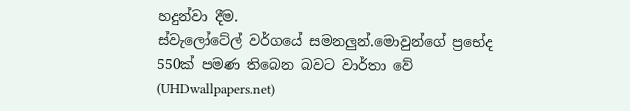හදුන්වා දීම.
ස්වැලෝටේල් වර්ගයේ සමනලුන්.මොවුන්ගේ ප්‍රභේද 550ක් පමණ තිබෙන බවට වාර්තා වේ (UHDwallpapers.net)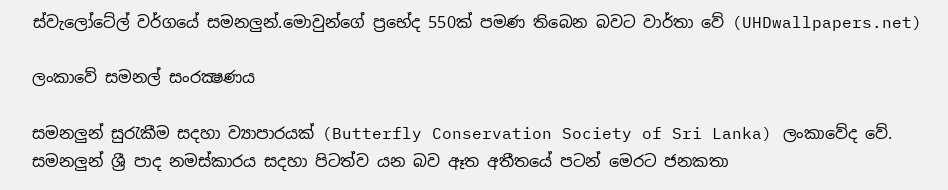ස්වැලෝටේල් වර්ගයේ සමනලුන්.මොවුන්ගේ ප්‍රභේද 550ක් පමණ තිබෙන බවට වාර්තා වේ (UHDwallpapers.net)

ලංකාවේ සමනල් සංරක්‍ෂණය

සමනලුන් සුරැකීම සදහා ව්‍යාපාරයක් (Butterfly Conservation Society of Sri Lanka) ලංකාවේද වේ. සමනලුන් ශ්‍රී පාද නමස්කාරය සදහා පිටත්ව යන බව ඈත අතීතයේ පටන් මෙරට ජනකතා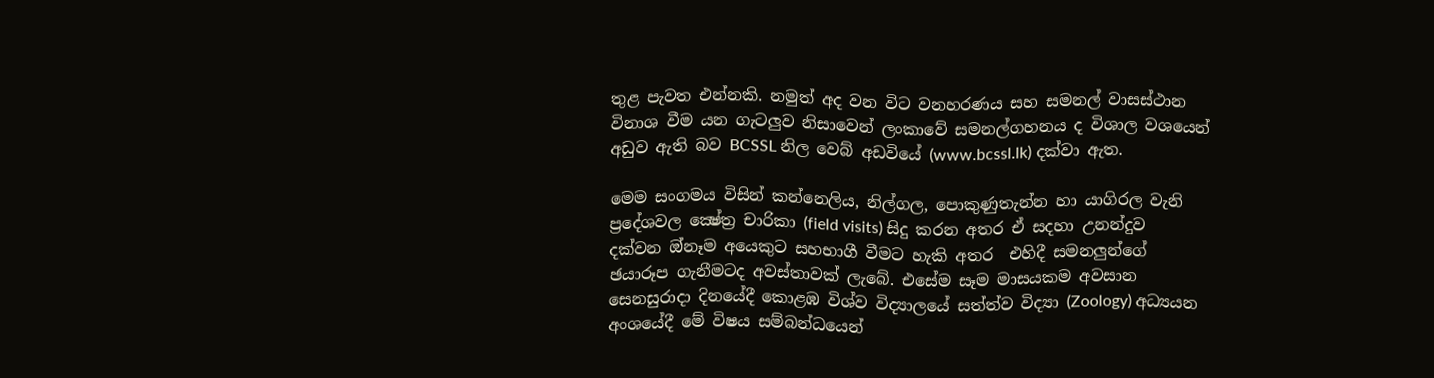තුළ පැවත එන්නකි. නමුත් අද වන විට වනහරණය සහ සමනල් වාසස්ථාන විනාශ වීම යන ගැටලුව නිසාවෙන් ලංකාවේ සමනල්ගහනය ද විශාල වශයෙන් අඩුව ඇති බව BCSSL නිල වෙබ් අඩවියේ (www.bcssl.lk) දක්වා ඇත.

මෙම සංගමය විසින් කන්නෙලිය, නිල්ගල, පොකුණුතැන්න හා යාගිරල වැනි ප්‍රදේශවල ක්‍ෂේත්‍ර චාරිකා (field visits) සිදු කරන අතර ඒ සදහා උනන්දුව දක්වන ඔ්නෑම අයෙකුට සහභාගී වීමට හැකි අතර  එහිදී සමනලුන්ගේ ඡයාරූප ගැනීමටද අවස්තාවක් ලැබේ. එසේම සෑම මාසයකම අවසාන සෙනසුරාදා දිනයේදී කොළඹ විශ්ව විද්‍යාලයේ සත්ත්ව විද්‍යා (Zoology) අධ්‍යයන අංශයේදී මේ විෂය සම්බන්ධයෙන්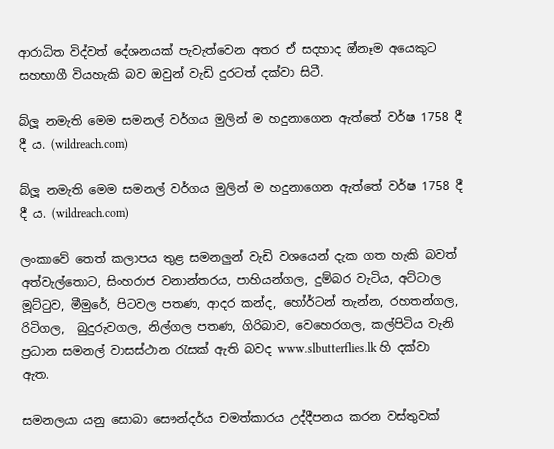ආරාධිත විද්වත් දේශනයක් පැවැත්වෙන අතර ඒ සදහාද ඔ්නෑම අයෙකුට සහභාගී වියහැකි බව ඔවුන් වැඩි දුරටත් දක්වා සිටී.

බ්ලූ නමැති මෙම සමනල් වර්ගය මුලින් ම හදුනාගෙන ඇත්තේ වර්ෂ 1758 දී දී ය. (wildreach.com)

බ්ලූ නමැති මෙම සමනල් වර්ගය මුලින් ම හදුනාගෙන ඇත්තේ වර්ෂ 1758 දී දී ය. (wildreach.com)

ලංකාවේ තෙත් කලාපය තුළ සමනලුන් වැඩි වශයෙන් දැක ගත හැකි බවත් අත්වැල්තොට, සිංහරාජ වනාන්තරය, පාහියන්ගල, දුම්බර වැටිය, අට්ටාල මූට්ටුව, මීමුරේ, පිටවල පතණ, ආදර කන්ද, හෝර්ටන් තැන්න, රහතන්ගල, රිටිගල,  බුදුරුවගල, නිල්ගල පතණ, ගිරිබාව, වෙහෙරගල, කල්පිටිය වැනි ප්‍රධාන සමනල් වාසස්ථාන රැසක් ඇති බවද www.slbutterflies.lk හි දක්වා ඇත.

සමනලයා යනු සොබා සෞන්දර්ය චමත්කාරය උද්දීපනය කරන වස්තුවක්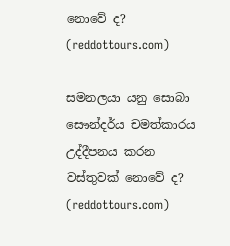නොවේ ද? (reddottours.com)

සමනලයා යනු සොබා සෞන්දර්ය චමත්කාරය උද්දීපනය කරන වස්තුවක් නොවේ ද? (reddottours.com)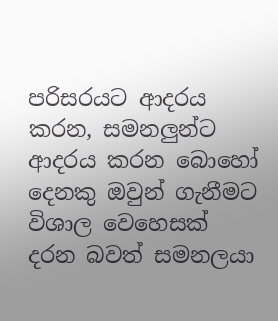පරිසරයට ආදරය කරන, සමනලුන්ට ආදරය කරන බොහෝ දෙනකු ඔවුන් ගැනීමට විශාල වෙහෙසක් දරන බවත් සමනලයා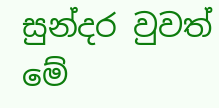සුන්දර වුවත් මේ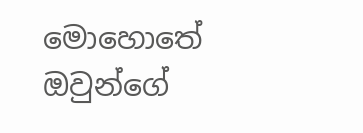මොහොතේ ඔවුන්ගේ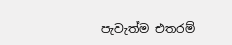පැවැත්ම එතරම්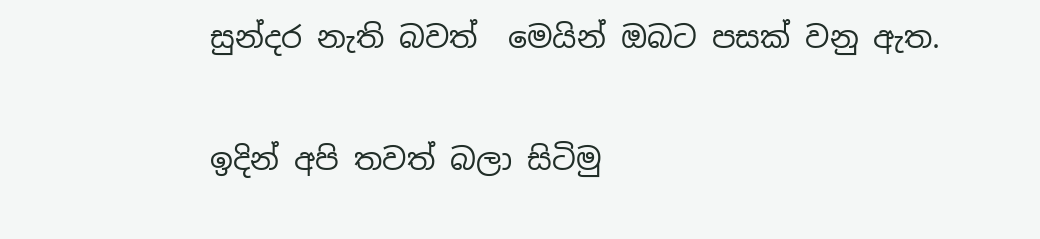සුන්දර නැති බවත්  මෙයින් ඔබට පසක් වනු ඇත.

ඉදින් අපි තවත් බලා සිටිමු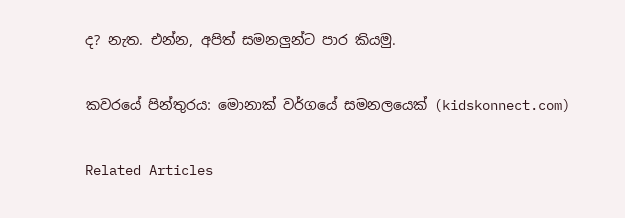ද? නැත. එන්න, අපිත් සමනලුන්ට පාර කියමු.

කවරයේ පින්තුරය: මොනාක් වර්ගයේ සමනලයෙක් (kidskonnect.com)

Related Articles